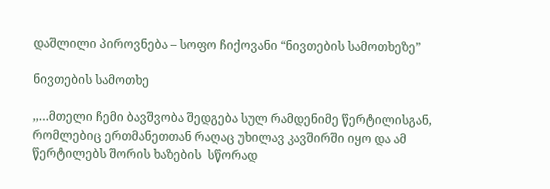დაშლილი პიროვნება – სოფო ჩიქოვანი “ნივთების სამოთხეზე”

ნივთების სამოთხე

,,…მთელი ჩემი ბავშვობა შედგება სულ რამდენიმე წერტილისგან, რომლებიც ერთმანეთთან რაღაც უხილავ კავშირში იყო და ამ წერტილებს შორის ხაზების  სწორად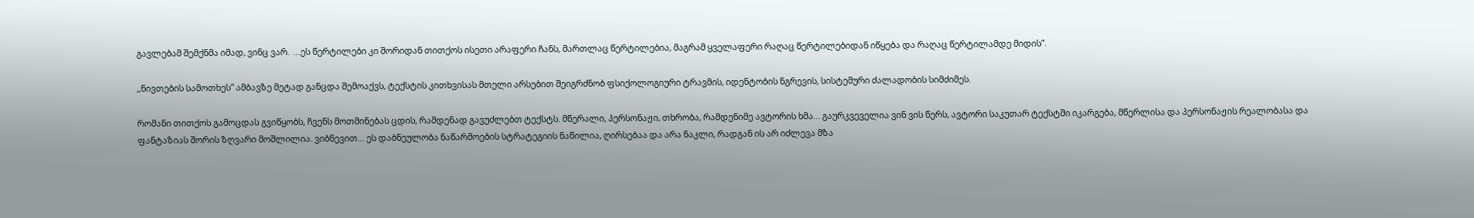გავლებამ შემქნმა იმად, ვინც ვარ.  …ეს წერტილები კი შორიდან თითქოს ისეთი არაფერი ჩანს, მართლაც წერტილებია, მაგრამ ყველაფერი რაღაც წერტილებიდან იწყება და რაღაც წერტილამდე მიდის“.

,,ნივთების სამოთხეს“ ამბავზე მეტად განცდა შემოაქვს, ტექსტის კითხვისას მთელი არსებით შეიგრძნობ ფსიქოლოგიური ტრავმის, იდენტობის ნგრევის, სისტემური ძალადობის სიმძიმეს.

რომანი თითქოს გამოცდას გვიწყობს, ჩვენს მოთმინებას ცდის, რამდენად გავუძლებთ ტექსტს. მწერალი, პერსონაჟი, თხრობა, რამდენიმე ავტორის ხმა… გაურკვეველია ვინ ვის წერს, ავტორი საკუთარ ტექსტში იკარგება, მწერლისა და პერსონაჟის რეალობასა და ფანტაზიას შორის ზღვარი მოშლილია. ვიბნევით… ეს დაბნეულობა ნაწარმოების სტრატეგიის ნაწილია, ღირსებაა და არა ნაკლი, რადგან ის არ იძლევა მზა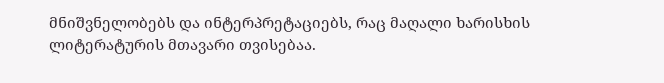მნიშვნელობებს და ინტერპრეტაციებს, რაც მაღალი ხარისხის ლიტერატურის მთავარი თვისებაა.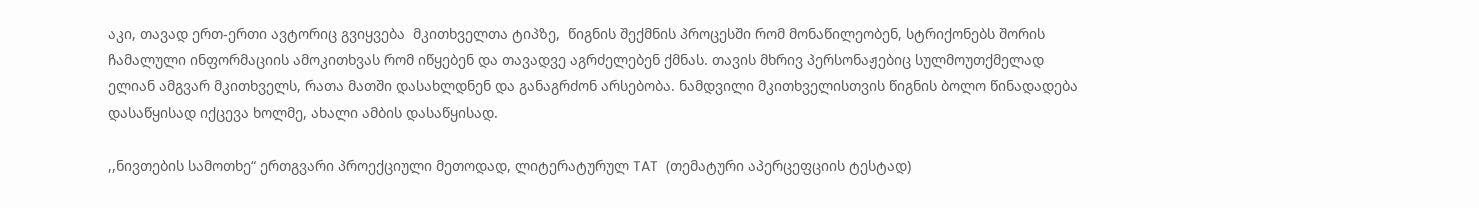აკი, თავად ერთ-ერთი ავტორიც გვიყვება  მკითხველთა ტიპზე,  წიგნის შექმნის პროცესში რომ მონაწილეობენ, სტრიქონებს შორის ჩამალული ინფორმაციის ამოკითხვას რომ იწყებენ და თავადვე აგრძელებენ ქმნას. თავის მხრივ პერსონაჟებიც სულმოუთქმელად ელიან ამგვარ მკითხველს, რათა მათში დასახლდნენ და განაგრძონ არსებობა. ნამდვილი მკითხველისთვის წიგნის ბოლო წინადადება დასაწყისად იქცევა ხოლმე, ახალი ამბის დასაწყისად.

,,ნივთების სამოთხე“ ერთგვარი პროექციული მეთოდად, ლიტერატურულ TAT  (თემატური აპერცეფციის ტესტად)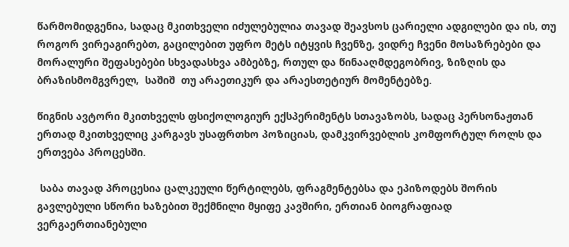წარმომიდგენია, სადაც მკითხველი იძულებულია თავად შეავსოს ცარიელი ადგილები და ის, თუ როგორ ვირეაგირებთ, გაცილებით უფრო მეტს იტყვის ჩვენზე, ვიდრე ჩვენი მოსაზრებები და მორალური შეფასებები სხვადასხვა ამბებზე, რთულ და წინააღმდეგობრივ, ზიზღის და ბრაზისმომგვრელ,  საშიშ  თუ არაეთიკურ და არაესთეტიურ მომენტებზე.

წიგნის ავტორი მკითხველს ფსიქოლოგიურ ექსპერიმენტს სთავაზობს, სადაც პერსონაჟთან ერთად მკითხველიც კარგავს უსაფრთხო პოზიციას, დამკვირვებლის კომფორტულ როლს და ერთვება პროცესში.

 საბა თავად პროცესია ცალკეული წერტილებს, ფრაგმენტებსა და ეპიზოდებს შორის გავლებული სწორი ხაზებით შექმნილი მყიფე კავშირი, ერთიან ბიოგრაფიად ვერგაერთიანებული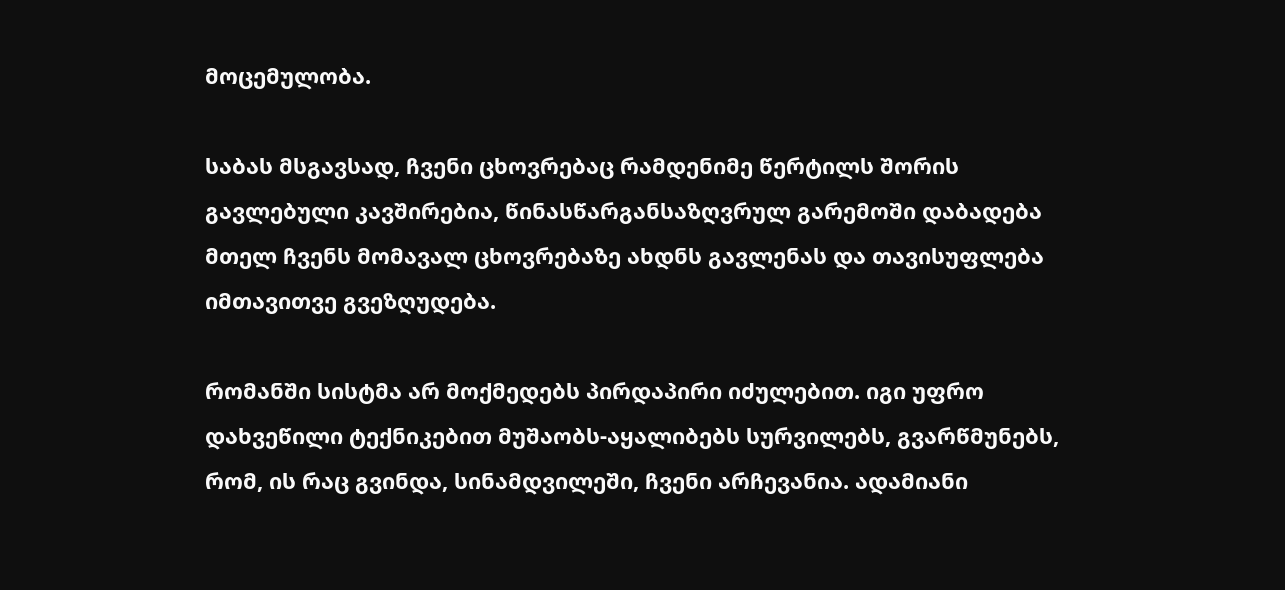მოცემულობა.

საბას მსგავსად, ჩვენი ცხოვრებაც რამდენიმე წერტილს შორის გავლებული კავშირებია, წინასწარგანსაზღვრულ გარემოში დაბადება მთელ ჩვენს მომავალ ცხოვრებაზე ახდნს გავლენას და თავისუფლება იმთავითვე გვეზღუდება.

რომანში სისტმა არ მოქმედებს პირდაპირი იძულებით. იგი უფრო დახვეწილი ტექნიკებით მუშაობს-აყალიბებს სურვილებს, გვარწმუნებს, რომ, ის რაც გვინდა, სინამდვილეში, ჩვენი არჩევანია. ადამიანი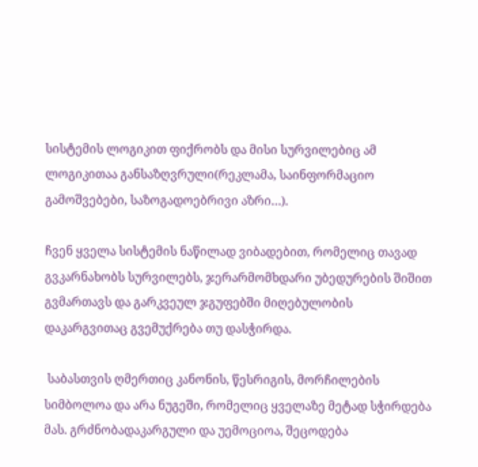სისტემის ლოგიკით ფიქრობს და მისი სურვილებიც ამ ლოგიკითაა განსაზღვრული(რეკლამა, საინფორმაციო გამოშვებები, საზოგადოებრივი აზრი…).

ჩვენ ყველა სისტემის ნაწილად ვიბადებით, რომელიც თავად გვკარნახობს სურვილებს, ჯერარმომხდარი უბედურების შიშით გვმართავს და გარკვეულ ჯგუფებში მიღებულობის დაკარგვითაც გვემუქრება თუ დასჭირდა.

 საბასთვის ღმერთიც კანონის, წესრიგის, მორჩილების სიმბოლოა და არა ნუგეში, რომელიც ყველაზე მეტად სჭირდება მას. გრძნობადაკარგული და უემოციოა, შეცოდება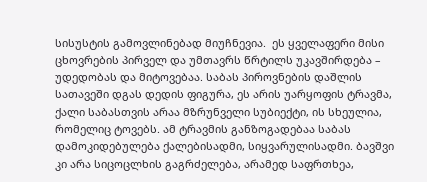სისუსტის გამოვლინებად მიუჩნევია.  ეს ყველაფერი მისი ცხოვრების პირველ და უმთავრს წრტილს უკავშირდება – უდედობას და მიტოვებაა. საბას პიროვნების დაშლის სათავეში დგას დედის ფიგურა, ეს არის უარყოფის ტრავმა, ქალი საბასთვის არაა მზრუნველი სუბიექტი, ის სხეულია, რომელიც ტოვებს. ამ ტრავმის განზოგადებაა საბას დამოკიდებულება ქალებისადმი, სიყვარულისადმი. ბავშვი კი არა სიცოცლხის გაგრძელება, არამედ საფრთხეა,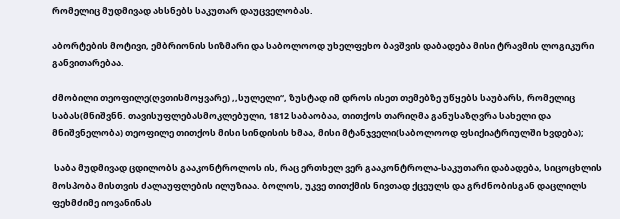რომელიც მუდმივად ახსნებს საკუთარ დაუცველობას.

აბორტების მოტივი, ემბრიონის სიზმარი და საბოლოოდ უხელფეხო ბავშვის დაბადება მისი ტრავმის ლოგიკური განვითარებაა.

ძმობილი თეოფილე(ღვთისმოყვარე) ,,სულელი“, ზუსტად იმ დროს ისეთ თემებზე უწყებს საუბარს, რომელიც საბას(მნიშვნნ. თავისუფლებასმოკლებული, 1812 საბაობაა, თითქოს თარიღმა განუსაზღვრა სახელი და მნიშვნელობა) თეოფილე თითქოს მისი სინდისის ხმაა, მისი მტანჯველი(საბოლოოდ ფსიქიატრიულში ხვდება);

 საბა მუდმივად ცდილობს გააკონტროლოს ის, რაც ერთხელ ვერ გააკონტროლა-საკუთარი დაბადება, სიცოცხლის მოსპობა მისთვის ძალაუფლების ილუზიაა. ბოლოს, უკვე თითქმის ნივთად ქცეულს და გრძნობისგან დაცლილს ფეხმძიმე იოვანინას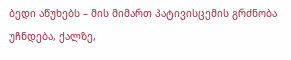ბედი აწუხებს – მის მიმართ პატივისცემის გრძნობა უჩნდება, ქალზე,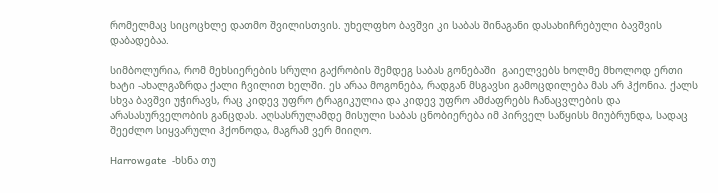რომელმაც სიცოცხლე დათმო შვილისთვის. უხელფხო ბავშვი კი საბას შინაგანი დასახიჩრებული ბავშვის დაბადებაა.

სიმბოლურია, რომ მეხსიერების სრული გაქრობის შემდეგ საბას გონებაში  გაიელვებს ხოლმე მხოლოდ ერთი ხატი -ახალგაზრდა ქალი ჩვილით ხელში. ეს არაა მოგონება, რადგან მსგავსი გამოცდილება მას არ ჰქონია. ქალს სხვა ბავშვი უჭირავს, რაც კიდევ უფრო ტრაგიკულია და კიდევ უფრო ამძაფრებს ჩანაცვლების და არასასურველობის განცდას. აღსასრულამდე მისული საბას ცნობიერება იმ პირველ საწყისს მიუბრუნდა, სადაც შეეძლო სიყვარული ჰქონოდა, მაგრამ ვერ მიიღო.

Harrowgate  -ხსნა თუ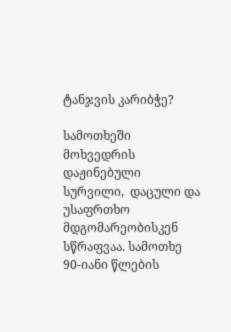ტანჯვის კარიბჭე?

სამოთხეში მოხვედრის დაჟინებული სურვილი,  დაცული და უსაფრთხო მდგომარეობისკენ სწრაფვაა. სამოთხე  90-იანი წლების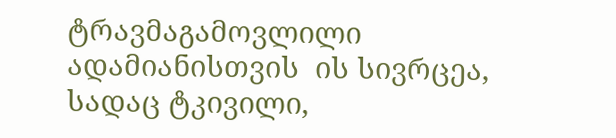ტრავმაგამოვლილი ადამიანისთვის  ის სივრცეა, სადაც ტკივილი,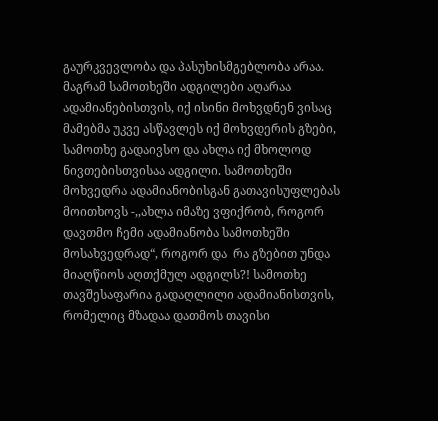გაურკვევლობა და პასუხისმგებლობა არაა. მაგრამ სამოთხეში ადგილები აღარაა ადამიანებისთვის, იქ ისინი მოხვდნენ ვისაც მამებმა უკვე ასწავლეს იქ მოხვდერის გზები, სამოთხე გადაივსო და ახლა იქ მხოლოდ ნივთებისთვისაა ადგილი. სამოთხეში მოხვედრა ადამიანობისგან გათავისუფლებას მოითხოვს -,,ახლა იმაზე ვფიქრობ, როგორ დავთმო ჩემი ადამიანობა სამოთხეში მოსახვედრად“, როგორ და  რა გზებით უნდა მიაღწიოს აღთქმულ ადგილს?! სამოთხე თავშესაფარია გადაღლილი ადამიანისთვის, რომელიც მზადაა დათმოს თავისი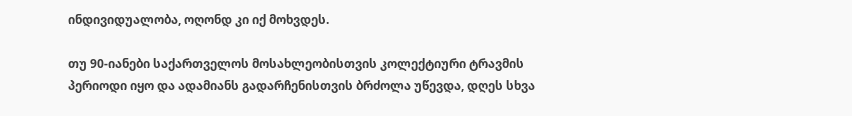ინდივიდუალობა, ოღონდ კი იქ მოხვდეს.

თუ 90-იანები საქართველოს მოსახლეობისთვის კოლექტიური ტრავმის პერიოდი იყო და ადამიანს გადარჩენისთვის ბრძოლა უწევდა, დღეს სხვა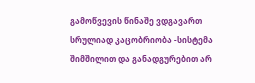გამოწვევის წინაშე ვდგავართ სრულიად კაცობრიობა -სისტემა შიმშილით და განადგურებით არ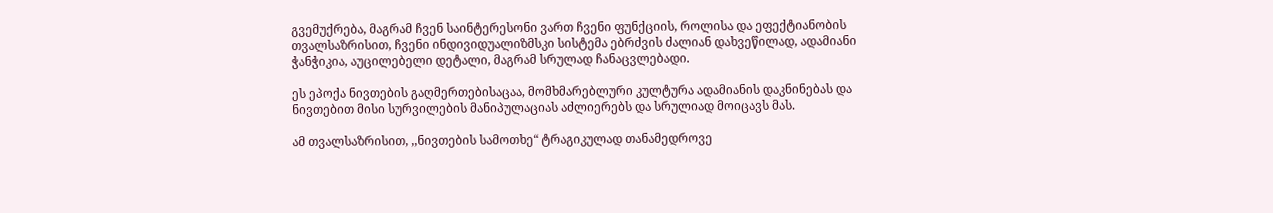გვემუქრება, მაგრამ ჩვენ საინტერესონი ვართ ჩვენი ფუნქციის, როლისა და ეფექტიანობის თვალსაზრისით, ჩვენი ინდივიდუალიზმსკი სისტემა ებრძვის ძალიან დახვეწილად, ადამიანი ჭანჭიკია, აუცილებელი დეტალი, მაგრამ სრულად ჩანაცვლებადი.

ეს ეპოქა ნივთების გაღმერთებისაცაა, მომხმარებლური კულტურა ადამიანის დაკნინებას და ნივთებით მისი სურვილების მანიპულაციას აძლიერებს და სრულიად მოიცავს მას.

ამ თვალსაზრისით, ,,ნივთების სამოთხე“ ტრაგიკულად თანამედროვე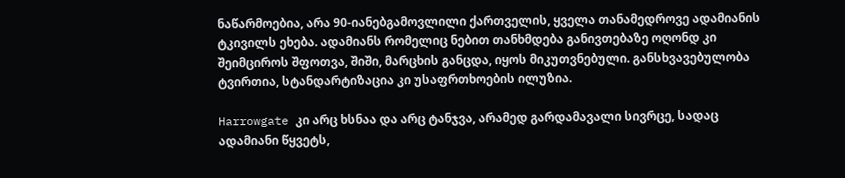ნაწარმოებია, არა 90-იანებგამოვლილი ქართველის, ყველა თანამედროვე ადამიანის ტკივილს ეხება. ადამიანს რომელიც ნებით თანხმდება განივთებაზე ოღონდ კი შეიმციროს შფოთვა, შიში, მარცხის განცდა, იყოს მიკუთვნებული. განსხვავებულობა ტვირთია, სტანდარტიზაცია კი უსაფრთხოების ილუზია.

Harrowgate კი არც ხსნაა და არც ტანჯვა, არამედ გარდამავალი სივრცე, სადაც ადამიანი წყვეტს,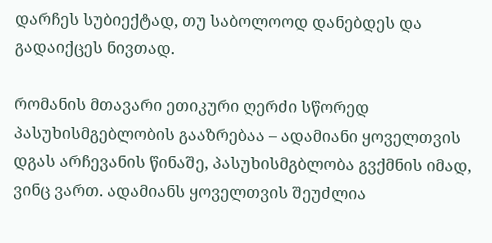დარჩეს სუბიექტად, თუ საბოლოოდ დანებდეს და გადაიქცეს ნივთად.

რომანის მთავარი ეთიკური ღერძი სწორედ პასუხისმგებლობის გააზრებაა – ადამიანი ყოველთვის დგას არჩევანის წინაშე, პასუხისმგბლობა გვქმნის იმად, ვინც ვართ. ადამიანს ყოველთვის შეუძლია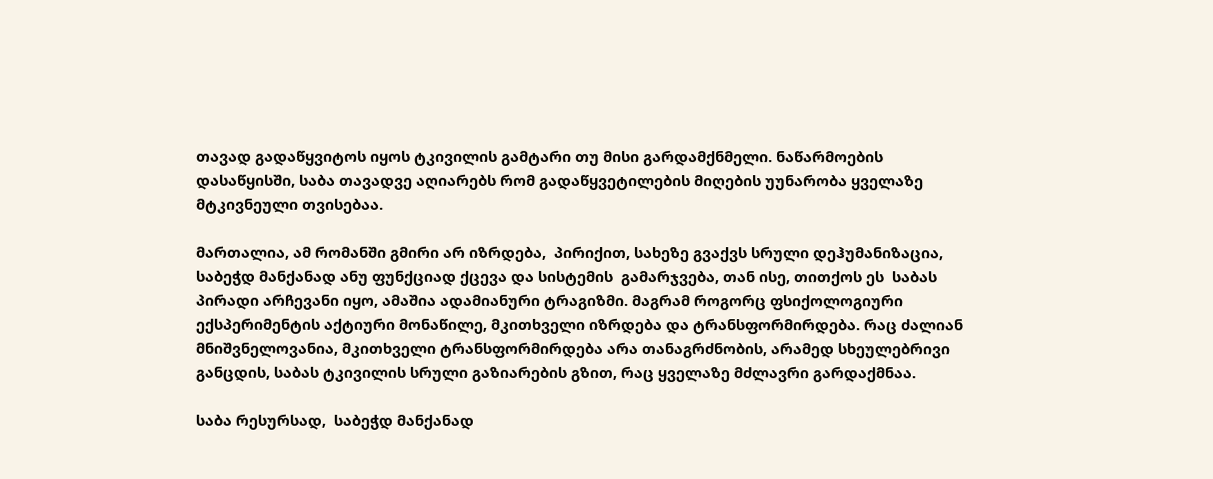თავად გადაწყვიტოს იყოს ტკივილის გამტარი თუ მისი გარდამქნმელი. ნაწარმოების დასაწყისში, საბა თავადვე აღიარებს რომ გადაწყვეტილების მიღების უუნარობა ყველაზე მტკივნეული თვისებაა.

მართალია, ამ რომანში გმირი არ იზრდება,  პირიქით, სახეზე გვაქვს სრული დეჰუმანიზაცია, საბეჭდ მანქანად ანუ ფუნქციად ქცევა და სისტემის  გამარჯვება, თან ისე, თითქოს ეს  საბას პირადი არჩევანი იყო, ამაშია ადამიანური ტრაგიზმი. მაგრამ როგორც ფსიქოლოგიური ექსპერიმენტის აქტიური მონაწილე, მკითხველი იზრდება და ტრანსფორმირდება. რაც ძალიან მნიშვნელოვანია, მკითხველი ტრანსფორმირდება არა თანაგრძნობის, არამედ სხეულებრივი განცდის, საბას ტკივილის სრული გაზიარების გზით, რაც ყველაზე მძლავრი გარდაქმნაა.

საბა რესურსად,  საბეჭდ მანქანად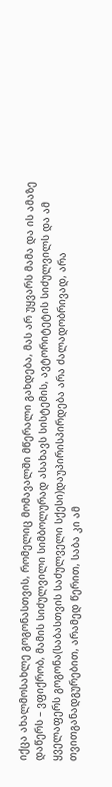იქცა ახალმოსახლე გოგონასთვის, რომელიც მომავალში მწერალი გახდება, მას არ უყვარს მამა და ის ამაზე დაწერს – ვფიქრობ, მამის სიძულვილი სიმბოლურად ასახავს სისტემის, ავტორიტეტის სიძულვილს და ამ ყველაფერს გოგონა(საბასთვის საძულველი სქესი)დაუპირისპირდება არა ძალადობრივად, არა თვითგანადგურებით, არამედ წერით, საბა კი ამ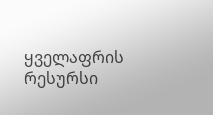ყველაფრის რესურსი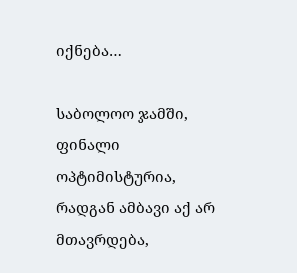იქნება…

საბოლოო ჯამში, ფინალი  ოპტიმისტურია, რადგან ამბავი აქ არ მთავრდება,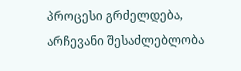პროცესი გრძელდება, არჩევანი შესაძლებლობა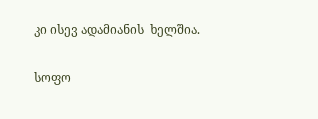კი ისევ ადამიანის  ხელშია.

სოფო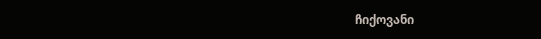ჩიქოვანი